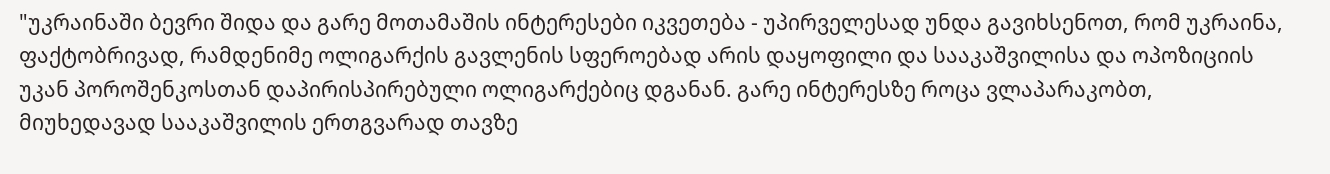"უკრაინაში ბევრი შიდა და გარე მოთამაშის ინტერესები იკვეთება - უპირველესად უნდა გავიხსენოთ, რომ უკრაინა, ფაქტობრივად, რამდენიმე ოლიგარქის გავლენის სფეროებად არის დაყოფილი და სააკაშვილისა და ოპოზიციის უკან პოროშენკოსთან დაპირისპირებული ოლიგარქებიც დგანან. გარე ინტერესზე როცა ვლაპარაკობთ, მიუხედავად სააკაშვილის ერთგვარად თავზე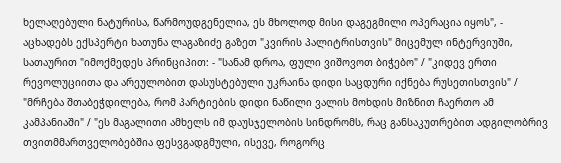ხელაღებული ნატურისა, წარმოუდგენელია, ეს მხოლოდ მისი დაგეგმილი ოპერაცია იყოს", - აცხადებს ექსპერტი ხათუნა ლაგაზიძე გაზეთ "კვირის პალიტრისთვის" მიცემულ ინტერვიუში, სათაურით "იმოქმედეს პრინციპით: - "სანამ დროა, ფული ვიშოვოთ ბიჭებო" / "კიდევ ერთი რევოლუციითა და არეულობით დასუსტებული უკრაინა დიდი საცდური იქნება რუსეთისთვის" / "მრჩება შთაბეჭდილება, რომ პარტიების დიდი ნაწილი ვალის მოხდის მიზნით ჩაერთო ამ კამპანიაში" / "ეს მაგალითი ამხელს იმ დაუსჯელობის სინდრომს, რაც განსაკუთრებით ადგილობრივ თვითმმართველობებშია ფესვგადგმული, ისევე, როგორც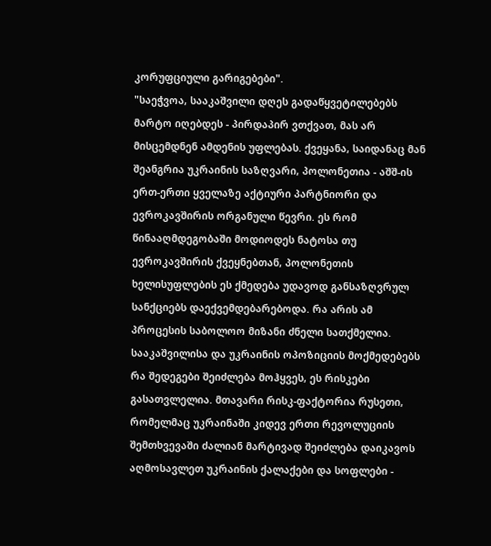კორუფციული გარიგებები".
"საეჭვოა, სააკაშვილი დღეს გადაწყვეტილებებს მარტო იღებდეს - პირდაპირ ვთქვათ, მას არ მისცემდნენ ამდენის უფლებას. ქვეყანა, საიდანაც მან შეანგრია უკრაინის საზღვარი, პოლონეთია - აშშ-ის ერთ-ერთი ყველაზე აქტიური პარტნიორი და ევროკავშირის ორგანული წევრი. ეს რომ წინააღმდეგობაში მოდიოდეს ნატოსა თუ ევროკავშირის ქვეყნებთან, პოლონეთის ხელისუფლების ეს ქმედება უდავოდ განსაზღვრულ სანქციებს დაექვემდებარებოდა. რა არის ამ პროცესის საბოლოო მიზანი ძნელი სათქმელია. სააკაშვილისა და უკრაინის ოპოზიციის მოქმედებებს რა შედეგები შეიძლება მოჰყვეს, ეს რისკები გასათვლელია. მთავარი რისკ-ფაქტორია რუსეთი, რომელმაც უკრაინაში კიდევ ერთი რევოლუციის შემთხვევაში ძალიან მარტივად შეიძლება დაიკავოს აღმოსავლეთ უკრაინის ქალაქები და სოფლები -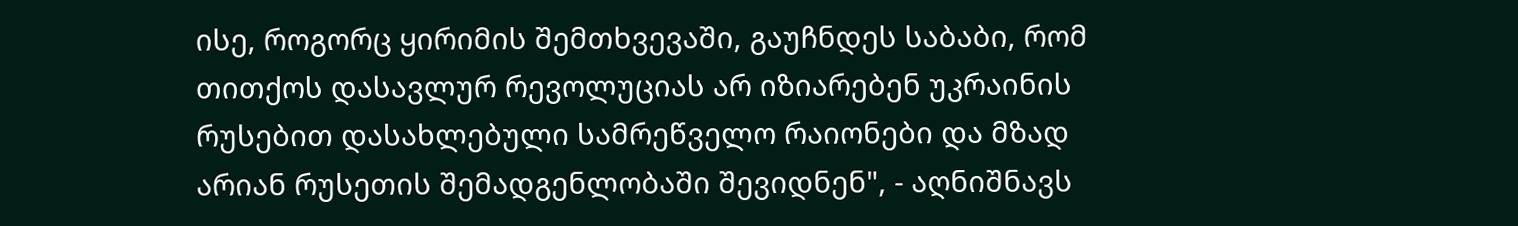ისე, როგორც ყირიმის შემთხვევაში, გაუჩნდეს საბაბი, რომ თითქოს დასავლურ რევოლუციას არ იზიარებენ უკრაინის რუსებით დასახლებული სამრეწველო რაიონები და მზად არიან რუსეთის შემადგენლობაში შევიდნენ", - აღნიშნავს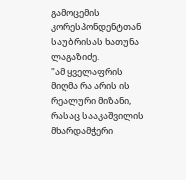გამოცემის კორესპონდენტთან საუბრისას ხათუნა ლაგაზიძე.
"ამ ყველაფრის მიღმა რა არის ის რეალური მიზანი, რასაც სააკაშვილის მხარდამჭერი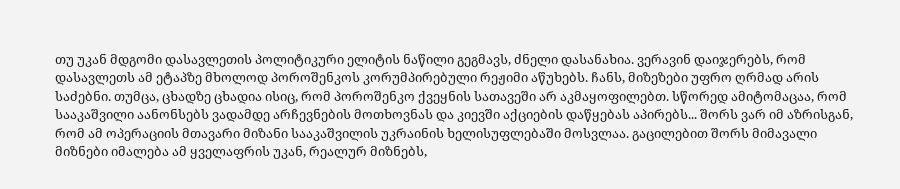თუ უკან მდგომი დასავლეთის პოლიტიკური ელიტის ნაწილი გეგმავს, ძნელი დასანახია. ვერავინ დაიჯერებს, რომ დასავლეთს ამ ეტაპზე მხოლოდ პოროშენკოს კორუმპირებული რეჟიმი აწუხებს. ჩანს, მიზეზები უფრო ღრმად არის საძებნი. თუმცა, ცხადზე ცხადია ისიც, რომ პოროშენკო ქვეყნის სათავეში არ აკმაყოფილებთ. სწორედ ამიტომაცაა, რომ სააკაშვილი აანონსებს ვადამდე არჩევნების მოთხოვნას და კიევში აქციების დაწყებას აპირებს... შორს ვარ იმ აზრისგან, რომ ამ ოპერაციის მთავარი მიზანი სააკაშვილის უკრაინის ხელისუფლებაში მოსვლაა. გაცილებით შორს მიმავალი მიზნები იმალება ამ ყველაფრის უკან, რეალურ მიზნებს,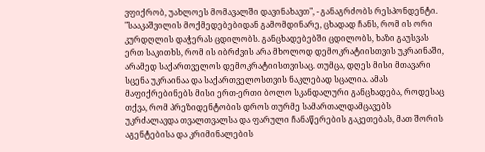ვფიქრობ, უახლოეს მომავალში დავინახავთ", - განაგრძობს რესპონდენტი.
"სააკაშვილის მოქმედებებიდან გამომდინარე, ცხადად ჩანს, რომ ის ორი კურდღლის დაჭერას ცდილობს. განცხადებებში ცდილობს, ხაზი გაუსვას ერთ საკითხს, რომ ის იბრძვის არა მხოლოდ დემოკრატიისთვის უკრაინაში, არამედ საქართველოს დემოკრატიისთვისაც. თუმცა, დღეს მისი მთავარი სცენა უკრაინაა და საქართველოსთვის ნაკლებად სცალია. ამას მაფიქრებინებს მისი ერთ-ერთი ბოლო სკანდალური განცხადება, როდესაც თქვა, რომ პრეზიდენტობის დროს თურმე სამართალდამცავებს უკრძალავდა თვალთვალსა და ფარული ჩანაწერების გაკეთებას, მათ შორის აგენტებისა და კრიმინალების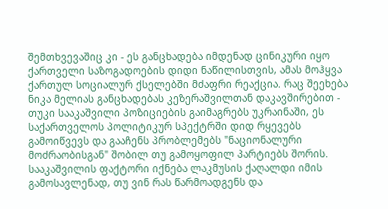შემთხვევაშიც კი - ეს განცხადება იმდენად ცინიკური იყო ქართველი საზოგადოების დიდი ნაწილისთვის, ამას მოჰყვა ქართულ სოციალურ ქსელებში მძაფრი რეაქცია. რაც შეეხება ნიკა მელიას განცხადებას კეზერაშვილთან დაკავშირებით - თუკი სააკაშვილი პოზიციების გაიმაგრებს უკრაინაში, ეს საქართველოს პოლიტიკურ სპექტრში დიდ რყევებს გამოიწვევს და გააჩენს პრობლემებს "ნაციონალური მოძრაობისგან" შობილ თუ გამოყოფილ პარტიებს შორის. სააკაშვილის ფაქტორი იქნება ლაკმუსის ქაღალდი იმის გამოსავლენად, თუ ვინ რას წარმოადგენს და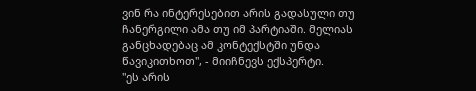ვინ რა ინტერესებით არის გადასული თუ ჩანერგილი ამა თუ იმ პარტიაში. მელიას განცხადებაც ამ კონტექსტში უნდა წავიკითხოთ", - მიიჩნევს ექსპერტი.
"ეს არის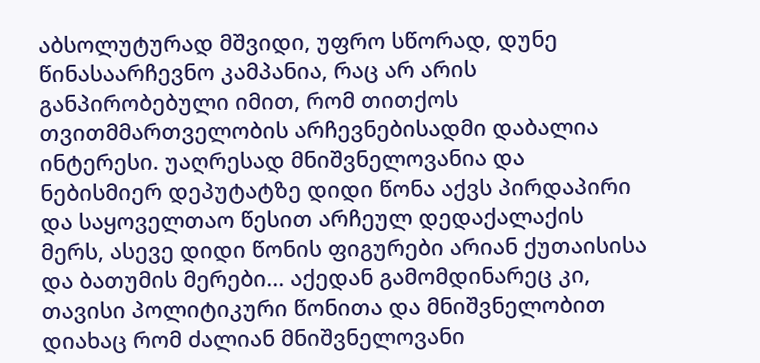აბსოლუტურად მშვიდი, უფრო სწორად, დუნე წინასაარჩევნო კამპანია, რაც არ არის განპირობებული იმით, რომ თითქოს თვითმმართველობის არჩევნებისადმი დაბალია ინტერესი. უაღრესად მნიშვნელოვანია და ნებისმიერ დეპუტატზე დიდი წონა აქვს პირდაპირი და საყოველთაო წესით არჩეულ დედაქალაქის მერს, ასევე დიდი წონის ფიგურები არიან ქუთაისისა და ბათუმის მერები... აქედან გამომდინარეც კი, თავისი პოლიტიკური წონითა და მნიშვნელობით დიახაც რომ ძალიან მნიშვნელოვანი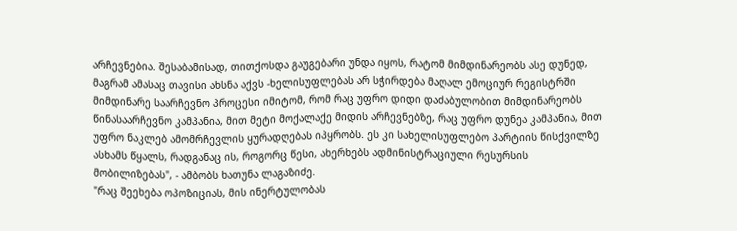არჩევნებია. შესაბამისად, თითქოსდა გაუგებარი უნდა იყოს, რატომ მიმდინარეობს ასე დუნედ, მაგრამ ამასაც თავისი ახსნა აქვს -ხელისუფლებას არ სჭირდება მაღალ ემოციურ რეგისტრში მიმდინარე საარჩევნო პროცესი იმიტომ, რომ რაც უფრო დიდი დაძაბულობით მიმდინარეობს წინასაარჩევნო კამპანია, მით მეტი მოქალაქე მიდის არჩევნებზე, რაც უფრო დუნეა კამპანია, მით უფრო ნაკლებ ამომრჩევლის ყურადღებას იპყრობს. ეს კი სახელისუფლებო პარტიის წისქვილზე ასხამს წყალს, რადგანაც ის, როგორც წესი, ახერხებს ადმინისტრაციული რესურსის მობილიზებას", - ამბობს ხათუნა ლაგაზიძე.
"რაც შეეხება ოპოზიციას, მის ინერტულობას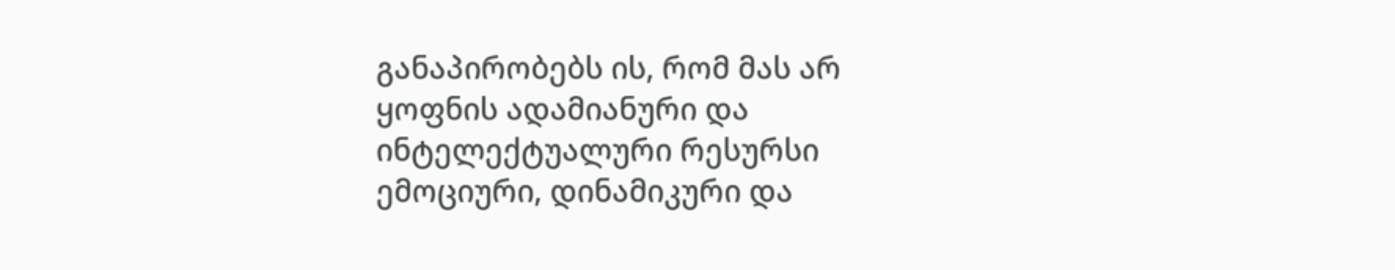განაპირობებს ის, რომ მას არ ყოფნის ადამიანური და ინტელექტუალური რესურსი ემოციური, დინამიკური და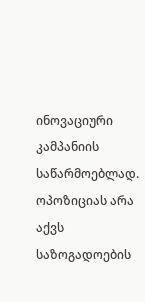ინოვაციური კამპანიის საწარმოებლად. ოპოზიციას არა აქვს საზოგადოების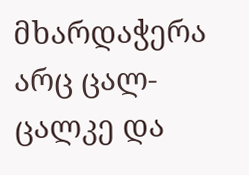მხარდაჭერა არც ცალ-ცალკე და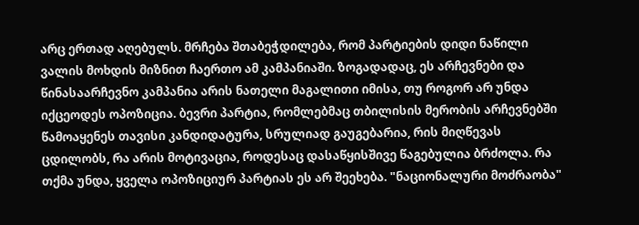არც ერთად აღებულს. მრჩება შთაბეჭდილება, რომ პარტიების დიდი ნაწილი ვალის მოხდის მიზნით ჩაერთო ამ კამპანიაში. ზოგადადაც, ეს არჩევნები და წინასაარჩევნო კამპანია არის ნათელი მაგალითი იმისა, თუ როგორ არ უნდა იქცეოდეს ოპოზიცია. ბევრი პარტია, რომლებმაც თბილისის მერობის არჩევნებში წამოაყენეს თავისი კანდიდატურა, სრულიად გაუგებარია, რის მიღწევას ცდილობს, რა არის მოტივაცია, როდესაც დასაწყისშივე წაგებულია ბრძოლა. რა თქმა უნდა, ყველა ოპოზიციურ პარტიას ეს არ შეეხება. "ნაციონალური მოძრაობა"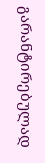გარანტირებულად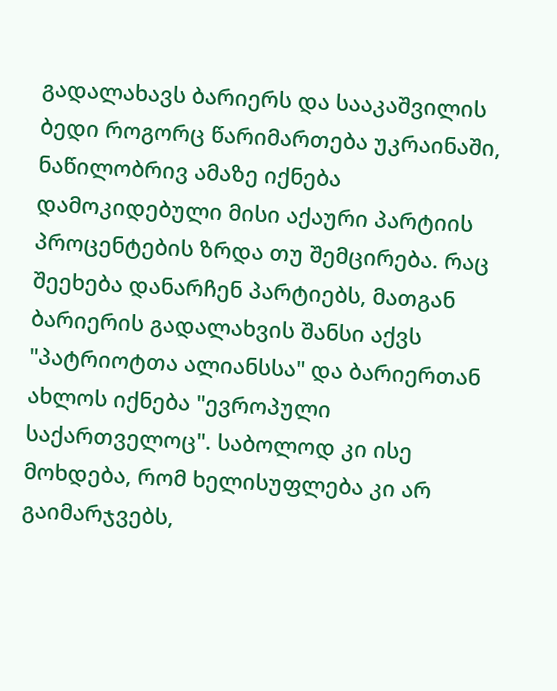გადალახავს ბარიერს და სააკაშვილის ბედი როგორც წარიმართება უკრაინაში, ნაწილობრივ ამაზე იქნება დამოკიდებული მისი აქაური პარტიის პროცენტების ზრდა თუ შემცირება. რაც შეეხება დანარჩენ პარტიებს, მათგან ბარიერის გადალახვის შანსი აქვს "პატრიოტთა ალიანსსა" და ბარიერთან ახლოს იქნება "ევროპული საქართველოც". საბოლოდ კი ისე მოხდება, რომ ხელისუფლება კი არ გაიმარჯვებს,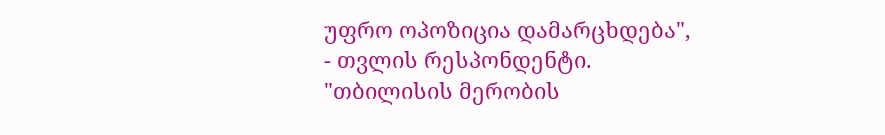უფრო ოპოზიცია დამარცხდება", - თვლის რესპონდენტი.
"თბილისის მერობის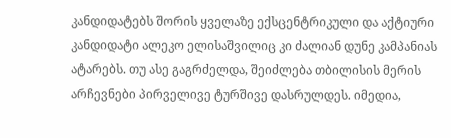კანდიდატებს შორის ყველაზე ექსცენტრიკული და აქტიური კანდიდატი ალეკო ელისაშვილიც კი ძალიან დუნე კამპანიას ატარებს. თუ ასე გაგრძელდა, შეიძლება თბილისის მერის არჩევნები პირველივე ტურშივე დასრულდეს. იმედია,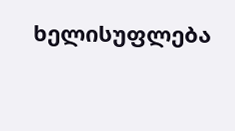ხელისუფლება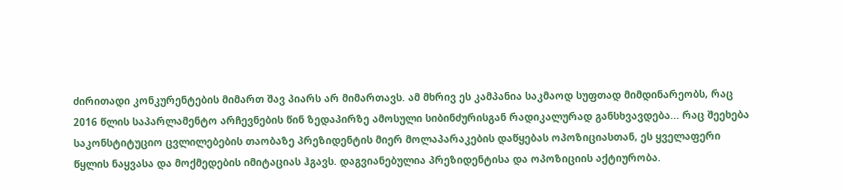ძირითადი კონკურენტების მიმართ შავ პიარს არ მიმართავს. ამ მხრივ ეს კამპანია საკმაოდ სუფთად მიმდინარეობს, რაც 2016 წლის საპარლამენტო არჩევნების წინ ზედაპირზე ამოსული სიბინძურისგან რადიკალურად განსხვავდება... რაც შეეხება საკონსტიტუციო ცვლილებების თაობაზე პრეზიდენტის მიერ მოლაპარაკების დაწყებას ოპოზიციასთან, ეს ყველაფერი წყლის ნაყვასა და მოქმედების იმიტაციას ჰგავს. დაგვიანებულია პრეზიდენტისა და ოპოზიციის აქტიურობა.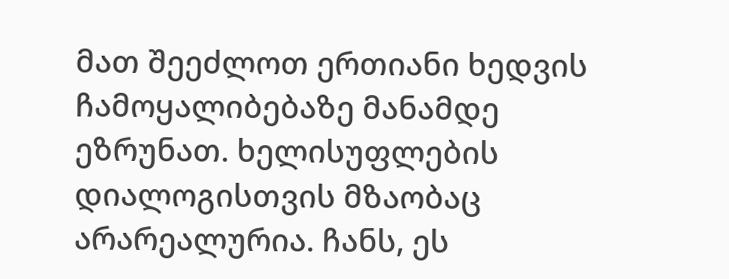მათ შეეძლოთ ერთიანი ხედვის ჩამოყალიბებაზე მანამდე ეზრუნათ. ხელისუფლების დიალოგისთვის მზაობაც არარეალურია. ჩანს, ეს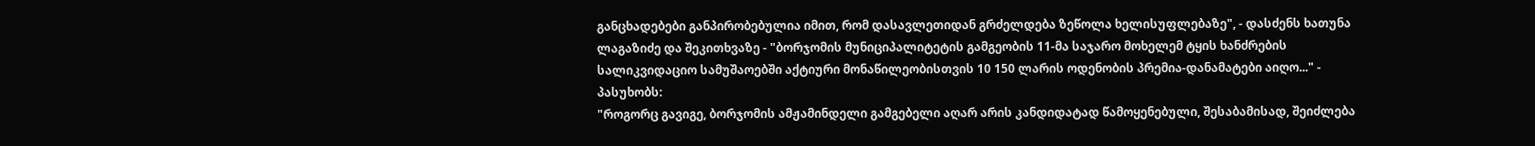განცხადებები განპირობებულია იმით, რომ დასავლეთიდან გრძელდება ზეწოლა ხელისუფლებაზე", - დასძენს ხათუნა ლაგაზიძე და შეკითხვაზე - "ბორჯომის მუნიციპალიტეტის გამგეობის 11-მა საჯარო მოხელემ ტყის ხანძრების სალიკვიდაციო სამუშაოებში აქტიური მონაწილეობისთვის 10 150 ლარის ოდენობის პრემია-დანამატები აიღო..." - პასუხობს:
"როგორც გავიგე, ბორჯომის ამჟამინდელი გამგებელი აღარ არის კანდიდატად წამოყენებული, შესაბამისად, შეიძლება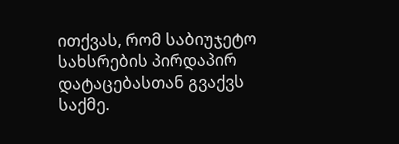ითქვას, რომ საბიუჯეტო სახსრების პირდაპირ დატაცებასთან გვაქვს საქმე.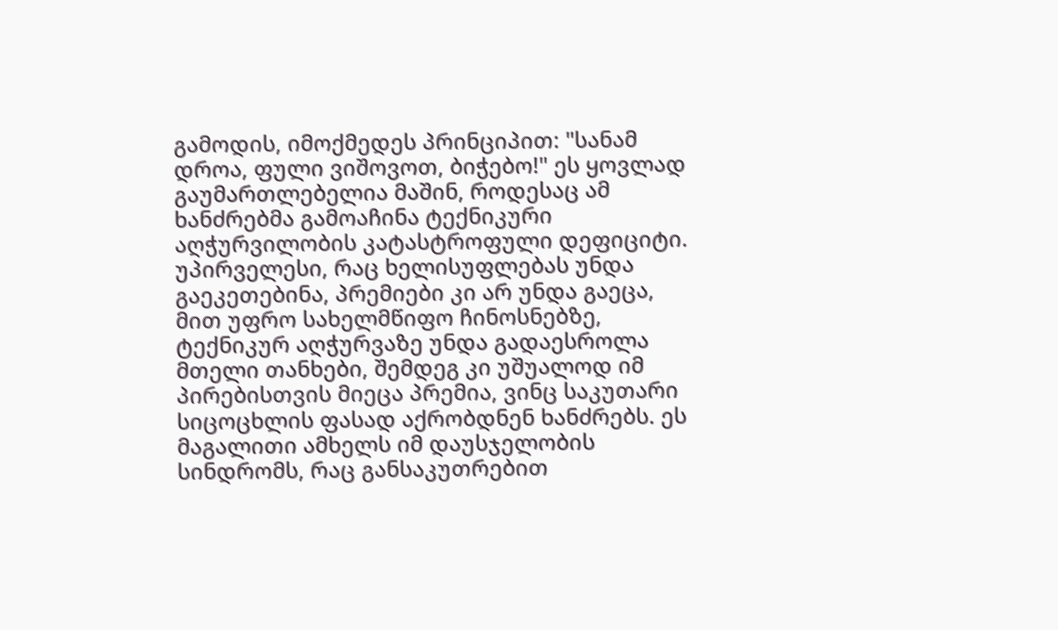გამოდის, იმოქმედეს პრინციპით: "სანამ დროა, ფული ვიშოვოთ, ბიჭებო!" ეს ყოვლად გაუმართლებელია მაშინ, როდესაც ამ ხანძრებმა გამოაჩინა ტექნიკური აღჭურვილობის კატასტროფული დეფიციტი. უპირველესი, რაც ხელისუფლებას უნდა გაეკეთებინა, პრემიები კი არ უნდა გაეცა, მით უფრო სახელმწიფო ჩინოსნებზე, ტექნიკურ აღჭურვაზე უნდა გადაესროლა მთელი თანხები, შემდეგ კი უშუალოდ იმ პირებისთვის მიეცა პრემია, ვინც საკუთარი სიცოცხლის ფასად აქრობდნენ ხანძრებს. ეს მაგალითი ამხელს იმ დაუსჯელობის სინდრომს, რაც განსაკუთრებით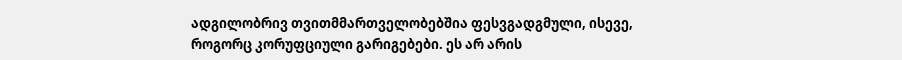ადგილობრივ თვითმმართველობებშია ფესვგადგმული, ისევე, როგორც კორუფციული გარიგებები. ეს არ არის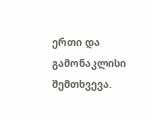ერთი და გამონაკლისი შემთხვევა.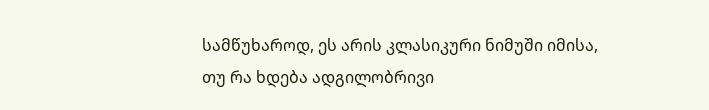სამწუხაროდ, ეს არის კლასიკური ნიმუში იმისა, თუ რა ხდება ადგილობრივი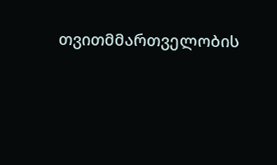თვითმმართველობის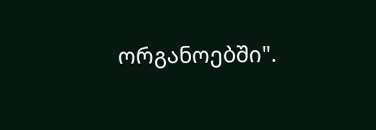ორგანოებში".